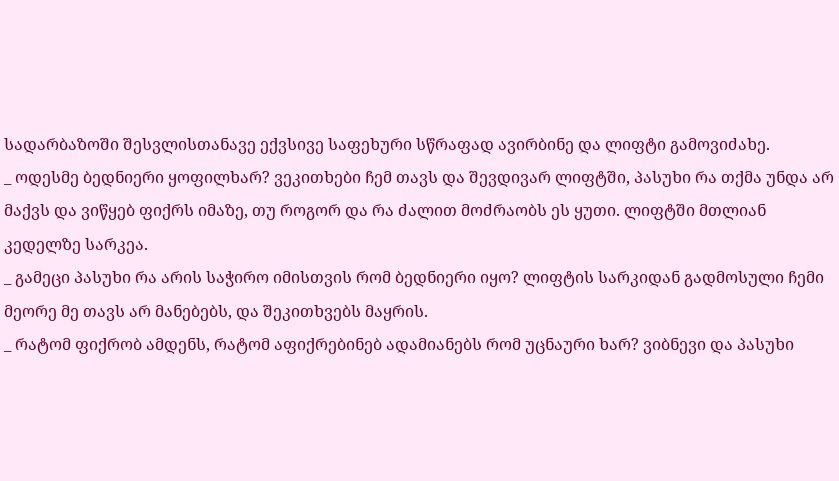სადარბაზოში შესვლისთანავე ექვსივე საფეხური სწრაფად ავირბინე და ლიფტი გამოვიძახე.
_ ოდესმე ბედნიერი ყოფილხარ? ვეკითხები ჩემ თავს და შევდივარ ლიფტში, პასუხი რა თქმა უნდა არ მაქვს და ვიწყებ ფიქრს იმაზე, თუ როგორ და რა ძალით მოძრაობს ეს ყუთი. ლიფტში მთლიან კედელზე სარკეა.
_ გამეცი პასუხი რა არის საჭირო იმისთვის რომ ბედნიერი იყო? ლიფტის სარკიდან გადმოსული ჩემი მეორე მე თავს არ მანებებს, და შეკითხვებს მაყრის.
_ რატომ ფიქრობ ამდენს, რატომ აფიქრებინებ ადამიანებს რომ უცნაური ხარ? ვიბნევი და პასუხი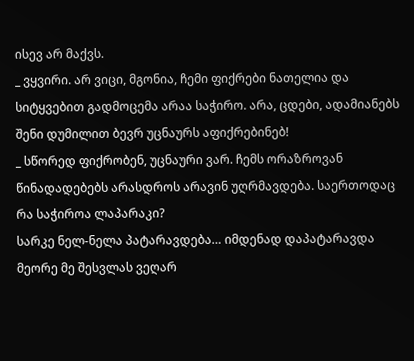ისევ არ მაქვს.
_ ვყვირი. არ ვიცი, მგონია, ჩემი ფიქრები ნათელია და სიტყვებით გადმოცემა არაა საჭირო. არა, ცდები, ადამიანებს შენი დუმილით ბევრ უცნაურს აფიქრებინებ!
_ სწორედ ფიქრობენ, უცნაური ვარ. ჩემს ორაზროვან წინადადებებს არასდროს არავინ უღრმავდება. საერთოდაც რა საჭიროა ლაპარაკი?
სარკე ნელ-ნელა პატარავდება… იმდენად დაპატარავდა მეორე მე შესვლას ვეღარ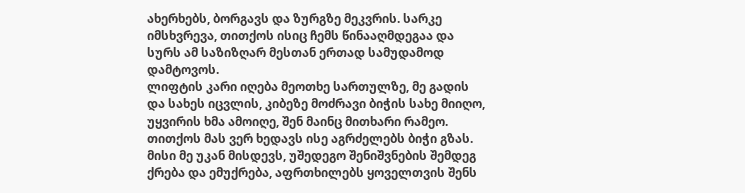ახერხებს, ბორგავს და ზურგზე მეკვრის. სარკე იმსხვრევა, თითქოს ისიც ჩემს წინააღმდეგაა და სურს ამ საზიზღარ მესთან ერთად სამუდამოდ დამტოვოს.
ლიფტის კარი იღება მეოთხე სართულზე, მე გადის და სახეს იცვლის, კიბეზე მოძრავი ბიჭის სახე მიიღო, უყვირის ხმა ამოიღე, შენ მაინც მითხარი რამეო. თითქოს მას ვერ ხედავს ისე აგრძელებს ბიჭი გზას. მისი მე უკან მისდევს, უშედეგო შენიშვნების შემდეგ ქრება და ემუქრება, აფრთხილებს ყოველთვის შენს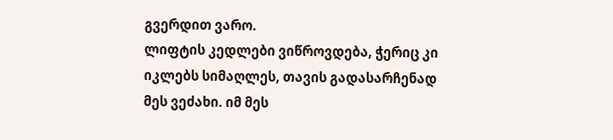გვერდით ვარო.
ლიფტის კედლები ვიწროვდება, ჭერიც კი იკლებს სიმაღლეს, თავის გადასარჩენად მეს ვეძახი. იმ მეს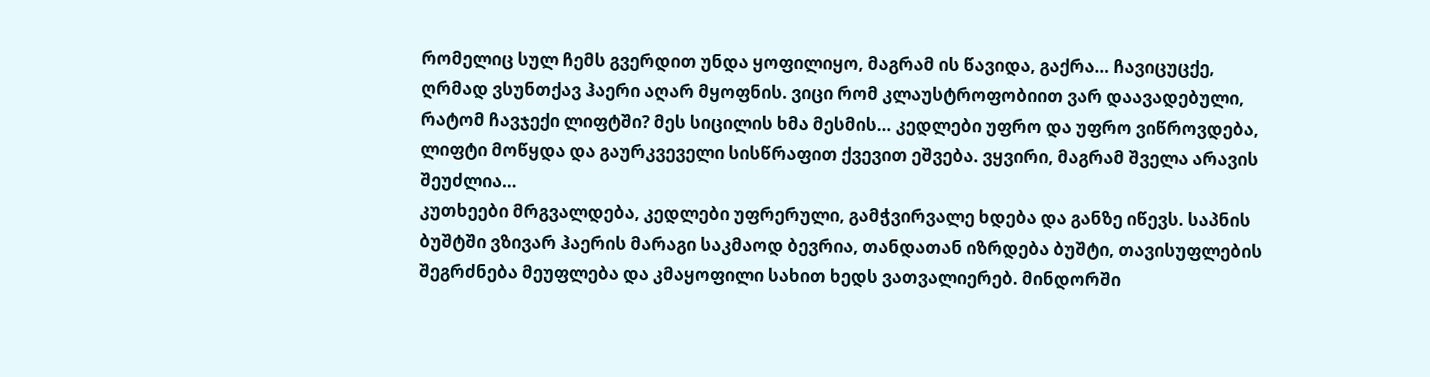რომელიც სულ ჩემს გვერდით უნდა ყოფილიყო, მაგრამ ის წავიდა, გაქრა… ჩავიცუცქე, ღრმად ვსუნთქავ ჰაერი აღარ მყოფნის. ვიცი რომ კლაუსტროფობიით ვარ დაავადებული, რატომ ჩავჯექი ლიფტში? მეს სიცილის ხმა მესმის… კედლები უფრო და უფრო ვიწროვდება, ლიფტი მოწყდა და გაურკვეველი სისწრაფით ქვევით ეშვება. ვყვირი, მაგრამ შველა არავის შეუძლია…
კუთხეები მრგვალდება, კედლები უფრერული, გამჭვირვალე ხდება და განზე იწევს. საპნის ბუშტში ვზივარ ჰაერის მარაგი საკმაოდ ბევრია, თანდათან იზრდება ბუშტი, თავისუფლების შეგრძნება მეუფლება და კმაყოფილი სახით ხედს ვათვალიერებ. მინდორში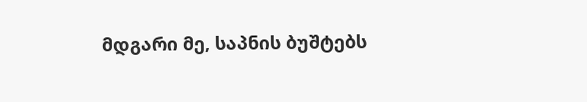მდგარი მე, საპნის ბუშტებს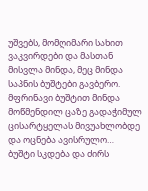უშვებს, მომღიმარი სახით ვაკვირდები და მასთან მისვლა მინდა, მეც მინდა საპნის ბუშტები გავბერო. მფრინავი ბუშტით მინდა მოწმენდილ ცაზე გადაჭიმულ ცისარტყელას მივუახლობდე და ოცნება ავისრულო…
ბუშტი სკდება და ძირს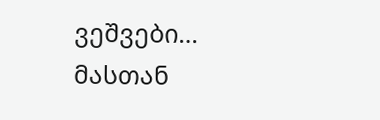ვეშვები…
მასთან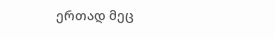ერთად მეც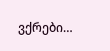ვქრები…